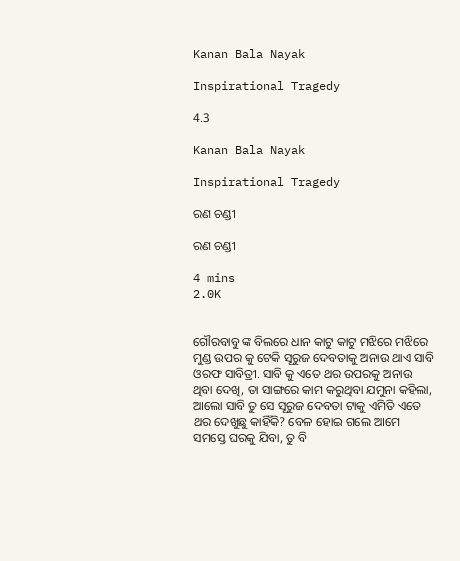Kanan Bala Nayak

Inspirational Tragedy

4.3

Kanan Bala Nayak

Inspirational Tragedy

ରଣ ଚଣ୍ଡୀ

ରଣ ଚଣ୍ଡୀ

4 mins
2.0K


ଗୌରବାବୁ ଙ୍କ ବିଲରେ ଧାନ କାଟୁ କାଟୁ ମଝିରେ ମଝିରେ ମୁଣ୍ଡ ଉପର କୁ ଟେକି ସୂରୁଜ ଦେବତାକୁ ଅନାଉ ଥାଏ ସାବି ଓରଫ ସାବିତ୍ରୀ. ସାବି କୁ ଏତେ ଥର ଉପରକୁ ଅନାଉ ଥିବା ଦେଖି, ତା ସାଙ୍ଗରେ କାମ କରୁଥିବା ଯମୁନା କହିଲା, ଆଲୋ ସାବି ତୁ ସେ ସୂରୁଜ ଦେବତା ଟାକୁ ଏମିତି ଏତେ ଥର ଦେଖୁଛୁ କାହିଁକି? ବେଳ ହୋଇ ଗଲେ ଆମେ ସମସ୍ତେ ଘରକୁ ଯିବା, ତୁ ବି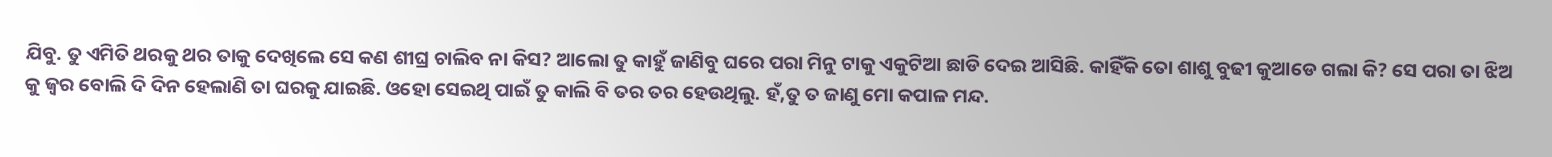ଯିବୁ. ତୁ ଏମିତି ଥରକୁ ଥର ତାକୁ ଦେଖିଲେ ସେ କଣ ଶୀଘ୍ର ଚାଲିବ ନା କିସ? ଆଲୋ ତୁ କାହୁଁ ଜାଣିବୁ ଘରେ ପରା ମିନୁ ଟାକୁ ଏକୁଟିଆ ଛାଡି ଦେଇ ଆସିଛି. କାହିଁକି ତୋ ଶାଶୁ ବୁଢୀ କୁଆଡେ ଗଲା କି? ସେ ପରା ତା ଝିଅ କୁ ଜ୍ବର ବୋଲି ଦି ଦିନ ହେଲାଣି ତା ଘରକୁ ଯାଇଛି. ଓହୋ ସେଇଥି ପାଇଁ ତୁ କାଲି ବି ତର ତର ହେଉଥିଲୁ. ହଁ,ତୁ ତ ଜାଣୁ ମୋ କପାଳ ମନ୍ଦ.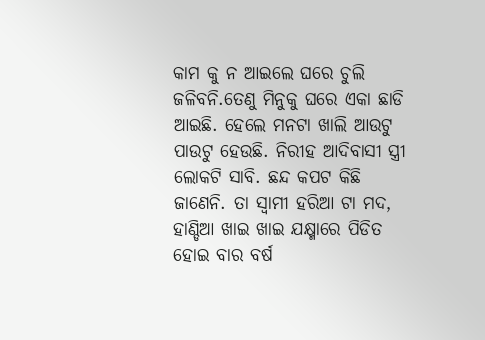କାମ କୁ ନ ଆଇଲେ ଘରେ ଚୁଲି ଜଳିବନି.ତେଣୁ ମିନୁକୁ ଘରେ ଏକା ଛାଡି ଆଇଛି. ହେଲେ ମନଟା ଖାଲି ଆଉଟୁ ପାଉଟୁ ହେଉଛି. ନିରୀହ ଆଦିବାସୀ ସ୍ତ୍ରୀ ଲୋକଟି ସାବି. ଛନ୍ଦ କପଟ କିଛି ଜାଣେନି. ତା ସ୍ବାମୀ ହରିଆ ଟା ମଦ, ହାଣ୍ଡିଆ ଖାଇ ଖାଇ ଯକ୍ଷ୍ମାରେ ପିଡିତ ହୋଇ ବାର ବର୍ଷ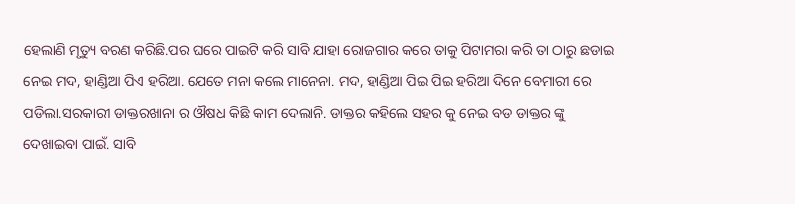ହେଲାଣି ମୃତ୍ୟୁ ବରଣ କରିଛି.ପର ଘରେ ପାଇଟି କରି ସାବି ଯାହା ରୋଜଗାର କରେ ତାକୁ ପିଟାମରା କରି ତା ଠାରୁ ଛଡାଇ ନେଇ ମଦ, ହାଣ୍ଡିଆ ପିଏ ହରିଆ. ଯେତେ ମନା କଲେ ମାନେନା. ମଦ, ହାଣ୍ଡିଆ ପିଇ ପିଇ ହରିଆ ଦିନେ ବେମାରୀ ରେ ପଡିଲା.ସରକାରୀ ଡାକ୍ତରଖାନା ର ଔଷଧ କିଛି କାମ ଦେଲାନି. ଡାକ୍ତର କହିଲେ ସହର କୁ ନେଇ ବଡ ଡାକ୍ତର ଙ୍କୁ ଦେଖାଇବା ପାଇଁ. ସାବି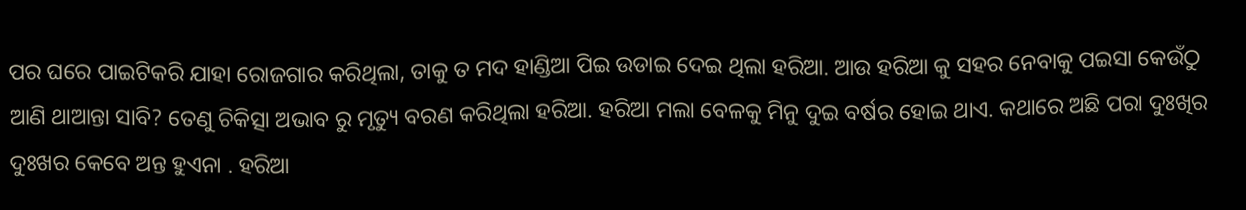ପର ଘରେ ପାଇଟିକରି ଯାହା ରୋଜଗାର କରିଥିଲା, ତାକୁ ତ ମଦ ହାଣ୍ଡିଆ ପିଇ ଉଡାଇ ଦେଇ ଥିଲା ହରିଆ. ଆଉ ହରିଆ କୁ ସହର ନେବାକୁ ପଇସା କେଉଁଠୁ ଆଣି ଥାଆନ୍ତା ସାବି? ତେଣୁ ଚିକିତ୍ସା ଅଭାବ ରୁ ମୃତ୍ୟୁ ବରଣ କରିଥିଲା ହରିଆ. ହରିଆ ମଲା ବେଳକୁ ମିନୁ ଦୁଇ ବର୍ଷର ହୋଇ ଥାଏ. କଥାରେ ଅଛି ପରା ଦୁଃଖିର ଦୁଃଖର କେବେ ଅନ୍ତ ହୁଏନା . ହରିଆ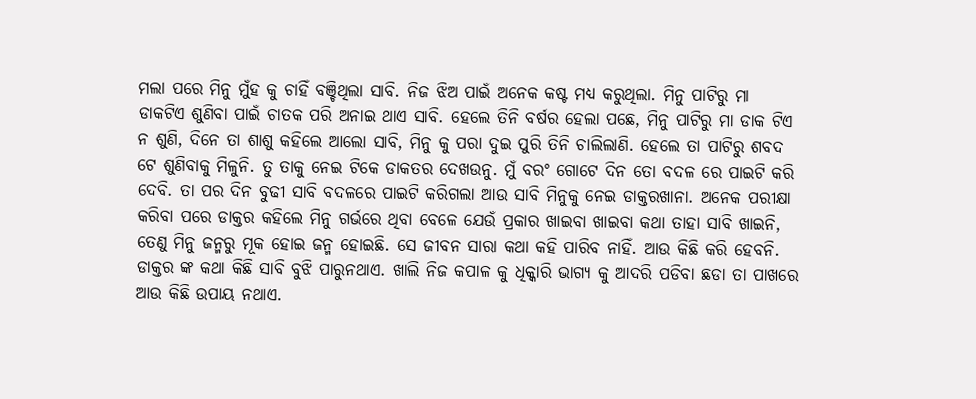ମଲା ପରେ ମିନୁ ମୁଁହ କୁ ଚାହିଁ ବଞ୍ଚିଥିଲା ସାବି. ନିଜ ଝିଅ ପାଇଁ ଅନେକ କଷ୍ଟ ମଧ୍ୟ କରୁଥିଲା. ମିନୁ ପାଟିରୁ ମା ଡାକଟିଏ ଶୁଣିବା ପାଇଁ ଚାତକ ପରି ଅନାଇ ଥାଏ ସାବି. ହେଲେ ତିନି ବର୍ଷର ହେଲା ପଛେ, ମିନୁ ପାଟିରୁ ମା ଡାକ ଟିଏ ନ ଶୁଣି, ଦିନେ ତା ଶାଶୁ କହିଲେ ଆଲୋ ସାବି, ମିନୁ କୁ ପରା ଦୁଇ ପୁରି ତିନି ଚାଲିଲାଣି. ହେଲେ ତା ପାଟିରୁ ଶବଦ ଟେ ଶୁଣିବାକୁ ମିଳୁନି. ତୁ ତାକୁ ନେଇ ଟିକେ ଡାକତର ଦେଖଉନୁ. ମୁଁ ବରଂ ଗୋଟେ ଦିନ ତୋ ବଦଳ ରେ ପାଇଟି କରି ଦେବି. ତା ପର ଦିନ ବୁଢୀ ସାବି ବଦଳରେ ପାଇଟି କରିଗଲା ଆଉ ସାବି ମିନୁକୁ ନେଇ ଡାକ୍ତରଖାନା. ଅନେକ ପରୀକ୍ଷା କରିବା ପରେ ଡାକ୍ତର କହିଲେ ମିନୁ ଗର୍ଭରେ ଥିବା ବେଳେ ଯେଉଁ ପ୍ରକାର ଖାଇବା ଖାଇବା କଥା ତାହା ସାବି ଖାଇନି, ତେଣୁ ମିନୁ ଜନ୍ମରୁ ମୂକ ହୋଇ ଜନ୍ମ ହୋଇଛି. ସେ ଜୀବନ ସାରା କଥା କହି ପାରିବ ନାହିଁ. ଆଉ କିଛି କରି ହେବନି. ଡାକ୍ତର ଙ୍କ କଥା କିଛି ସାବି ବୁଝି ପାରୁନଥାଏ. ଖାଲି ନିଜ କପାଳ କୁ ଧିକ୍କାରି ଭାଗ୍ଯ କୁ ଆଦରି ପଡିବା ଛଡା ତା ପାଖରେ ଆଉ କିଛି ଉପାୟ ନଥାଏ.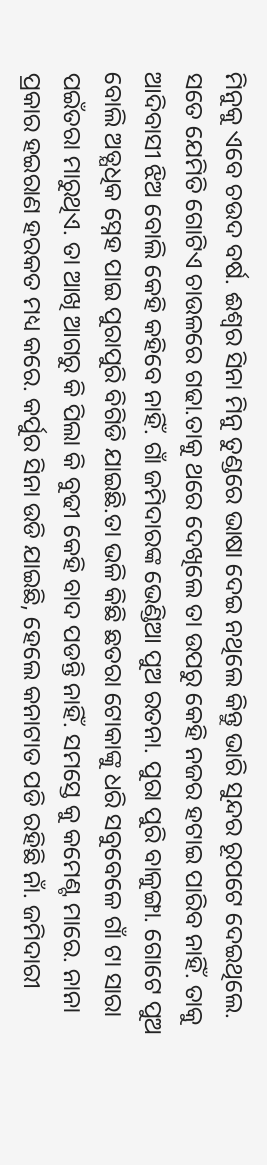ମିନୁକୁ ଏବେ ଚଉଦ ବର୍ଷ. ଈଶ୍ବର ସିନା ମିନୁ ତୁଣ୍ଡରେ ଭାଷା ଦେଇ ନଥିଲେ କିନ୍ତୁ ଭାରି ସୁନ୍ଦର ରୂପଟେ ଦେଇଥିଲେ. ସତେ ଯେମିତି ଗୋଟିଏ ଚାଉଳରେ ଗଢା.ତାକୁ ଥରେ ଦେଖିଲେ ତା ଉପରୁ କେହି ନଜର ହଟାଇ ପାରିବ ନାହିଁ. ତାକୁ ଆଦିବାସୀ ଝିଅ ବୋଲି କେହି କହିବେ ନାହିଁ. ଗାଁ ଜମିଦାରଙ୍କ ଭେଣ୍ଡିଆ ପୁଅ ରତନା. ପୁରା ପୁରି ବାଳୁଙ୍ଗା. ଗୋଟେ ପୁଅ ବୋଲି ଅତ୍ଯଧିକ ସ୍ନେହ ପାଇ ପୁରାପୁରି ବିଗିଡି ଯାଇଛି.ତା ଭଳି କିଛି ଛତରା ଟୋକାଙ୍କୁ ଧରି ସବୁବେଳେ ଗାଁ ଟା ସାରା ପଇଁତରା ମାରୁଥିଏ. ତା ଆଖି ଆଗରୁ କି ପିଲା କି ବୁଢୀ କେହି ବାଦ ପଡନ୍ତି ନାହିଁ. ସମସ୍ତେ କୁ କମେଣ୍ଟ ମାରେ. ନାନା ପ୍ରକାର ହଇରାଣ ହରକତ ମଧ୍ୟ କରେ. କର୍ପୁର ସିନା ଉଡି ଯାଇଛି, ହେଲେ କନାଟାତ ପଡି ରହିଛି ନାଁ. ଜମିଦାରୀ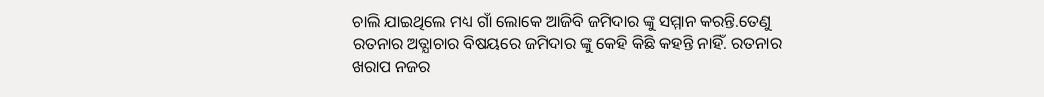ଚାଲି ଯାଇଥିଲେ ମଧ୍ୟ ଗାଁ ଲୋକେ ଆଜିବି ଜମିଦାର ଙ୍କୁ ସମ୍ମାନ କରନ୍ତି.ତେଣୁ ରତନାର ଅତ୍ଯାଚାର ବିଷୟରେ ଜମିଦାର ଙ୍କୁ କେହି କିଛି କହନ୍ତି ନାହିଁ. ରତନାର ଖରାପ ନଜର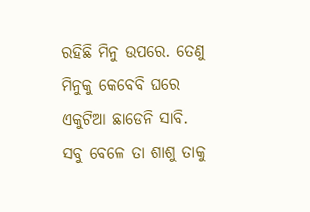ରହିଛି ମିନୁ ଉପରେ. ତେଣୁ ମିନୁକୁ କେବେବି ଘରେ ଏକୁଟିଆ ଛାଡେନି ସାବି. ସବୁ ବେଳେ ତା ଶାଶୁ ତାକୁ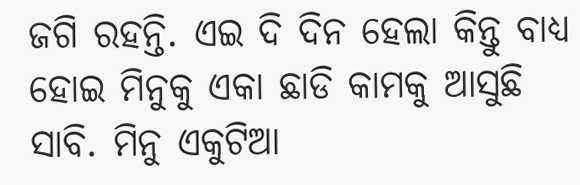ଜଗି ରହନ୍ତି. ଏଇ ଦି ଦିନ ହେଲା କିନ୍ତୁ ବାଧ୍ଯ ହୋଇ ମିନୁକୁ ଏକା ଛାଡି କାମକୁ ଆସୁଛି ସାବି. ମିନୁ ଏକୁଟିଆ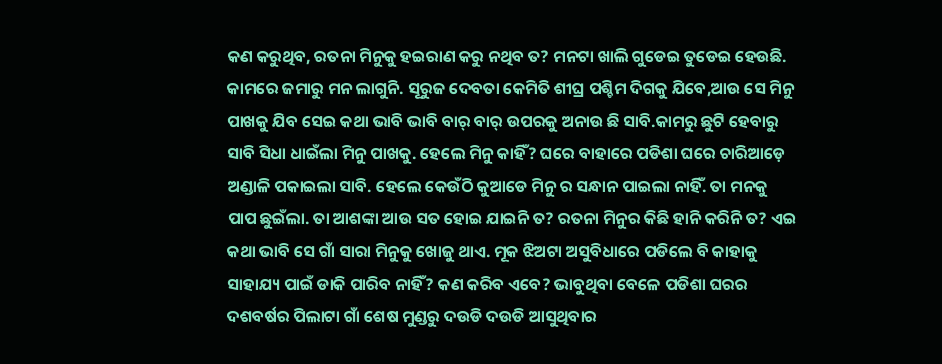କଣ କରୁଥିବ, ରତନା ମିନୁକୁ ହଇରାଣ କରୁ ନଥିବ ତ? ମନଟା ଖାଲି ଗୁଡେଇ ତୁଡେଇ ହେଉଛି. କାମରେ ଜମାରୁ ମନ ଲାଗୁନି. ସୂରୁଜ ଦେବତା କେମିତି ଶୀଘ୍ର ପଶ୍ଚିମ ଦିଗକୁ ଯିବେ,ଆଉ ସେ ମିନୁ ପାଖକୁ ଯିବ ସେଇ କଥା ଭାବି ଭାବି ବାର୍ ବାର୍ ଉପରକୁ ଅନାଉ ଛି ସାବି.କାମରୁ ଛୁଟି ହେବାରୁ ସାବି ସିଧା ଧାଇଁଲା ମିନୁ ପାଖକୁ. ହେଲେ ମିନୁ କାହିଁ? ଘରେ ବାହାରେ ପଡିଶା ଘରେ ଚାରିଆଡ଼େ ଅଣ୍ଡାଳି ପକାଇଲା ସାବି. ହେଲେ କେଉଁଠି କୁଆଡେ ମିନୁ ର ସନ୍ଧାନ ପାଇଲା ନାହିଁ. ତା ମନକୁ ପାପ ଛୁଇଁଲା. ତା ଆଶଙ୍କା ଆଉ ସତ ହୋଇ ଯାଇନି ତ? ରତନା ମିନୁର କିଛି ହାନି କରିନି ତ? ଏଇ କଥା ଭାବି ସେ ଗାଁ ସାରା ମିନୁକୁ ଖୋଜୁ ଥାଏ. ମୂକ ଝିଅଟା ଅସୁବିଧାରେ ପଡିଲେ ବି କାହାକୁ ସାହାଯ୍ୟ ପାଇଁ ଡାକି ପାରିବ ନାହିଁ? କଣ କରିବ ଏବେ? ଭାବୁଥିବା ବେଳେ ପଡିଶା ଘରର ଦଶବର୍ଷର ପିଲାଟା ଗାଁ ଶେଷ ମୁଣ୍ଡରୁ ଦଉଡି ଦଉଡି ଆସୁଥିବାର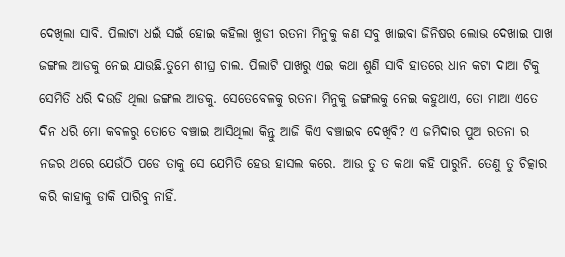ଦେଖିଲା ସାବି. ପିଲାଟା ଧଇଁ ସଇଁ ହୋଇ କହିଲା ଖୁଡୀ ରତନା ମିନୁକୁ କଣ ସବୁ ଖାଇବା ଜିନିଷର ଲୋଭ ଦେଖାଇ ପାଖ ଜଙ୍ଗଲ ଆଡକୁ ନେଇ ଯାଉଛି.ତୁମେ ଶୀଘ୍ର ଚାଲ. ପିଲାଟି ପାଖରୁ ଏଇ କଥା ଶୁଣି ସାବି ହାତରେ ଧାନ କଟା ଦାଆ ଟିକୁ ସେମିତି ଧରି ଦଉଡି ଥିଲା ଜଙ୍ଗଲ ଆଡକୁ. ସେତେବେଳକୁ ରତନା ମିନୁକୁ ଜଙ୍ଗଲକୁ ନେଇ କହୁଥାଏ, ତୋ ମାଆ ଏତେ ଦିନ ଧରି ମୋ କବଳରୁ ତୋତେ ବଞ୍ଚାଇ ଆସିଥିଲା କିନ୍ତୁ ଆଜି କିଏ ବଞ୍ଚାଇବ ଦେଖିବି? ଏ ଜମିଦାର ପୁଅ ରତନା ର ନଜର ଥରେ ଯେଉଁଠି ପଡେ ତାକୁ ସେ ଯେମିତି ହେଉ ହାସଲ କରେ. ଆଉ ତୁ ତ କଥା କହି ପାରୁନି. ତେଣୁ ତୁ ଚିତ୍କାର କରି କାହାକୁ ଡାକି ପାରିବୁ ନାହିଁ.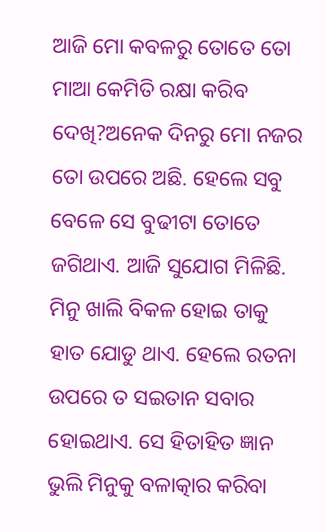ଆଜି ମୋ କବଳରୁ ତୋତେ ତୋ ମାଆ କେମିତି ରକ୍ଷା କରିବ ଦେଖି?ଅନେକ ଦିନରୁ ମୋ ନଜର ତୋ ଉପରେ ଅଛି. ହେଲେ ସବୁ ବେଳେ ସେ ବୁଢୀଟା ତୋତେ ଜଗିଥାଏ. ଆଜି ସୁଯୋଗ ମିଳିଛି. ମିନୁ ଖାଲି ବିକଳ ହୋଇ ତାକୁ ହାତ ଯୋଡୁ ଥାଏ. ହେଲେ ରତନା ଉପରେ ତ ସଇତାନ ସବାର ହୋଇଥାଏ. ସେ ହିତାହିତ ଜ୍ଞାନ ଭୁଲି ମିନୁକୁ ବଳାତ୍କାର କରିବା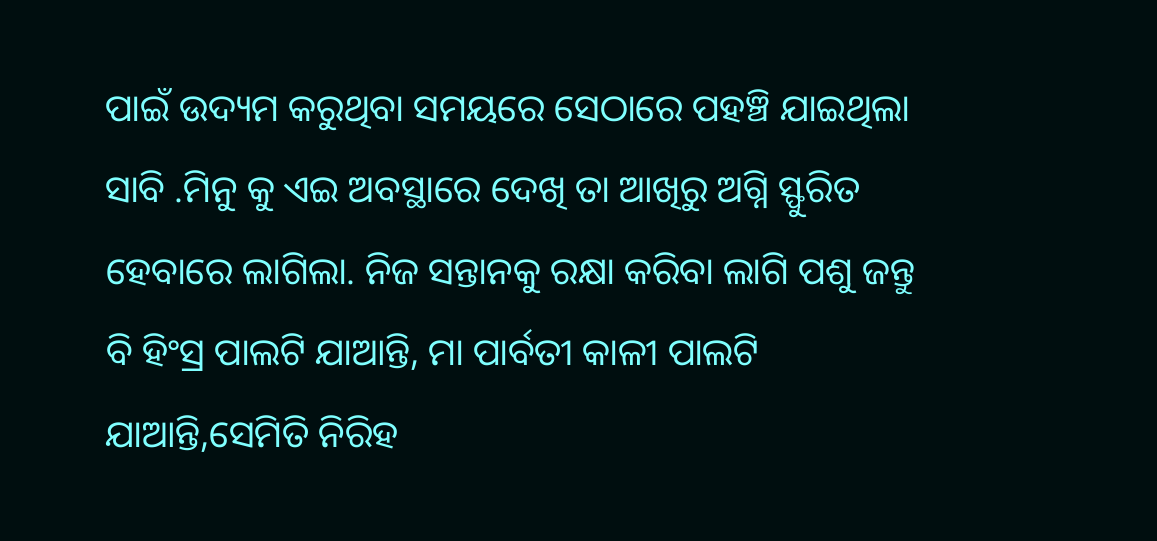ପାଇଁ ଉଦ୍ୟମ କରୁଥିବା ସମୟରେ ସେଠାରେ ପହଞ୍ଚି ଯାଇଥିଲା ସାବି .ମିନୁ କୁ ଏଇ ଅବସ୍ଥାରେ ଦେଖି ତା ଆଖିରୁ ଅଗ୍ନି ସ୍ଫୁରିତ ହେବାରେ ଲାଗିଲା. ନିଜ ସନ୍ତାନକୁ ରକ୍ଷା କରିବା ଲାଗି ପଶୁ ଜନ୍ତୁ ବି ହିଂସ୍ର ପାଲଟି ଯାଆନ୍ତି, ମା ପାର୍ବତୀ କାଳୀ ପାଲଟି ଯାଆନ୍ତି,ସେମିତି ନିରିହ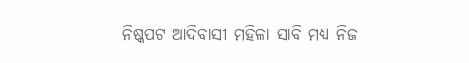ନିଷ୍କପଟ ଆଦିବାସୀ ମହିଳା ସାବି ମଧ୍ୟ ନିଜ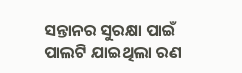ସନ୍ତାନର ସୁରକ୍ଷା ପାଇଁ ପାଲଟି ଯାଇଥିଲା ରଣ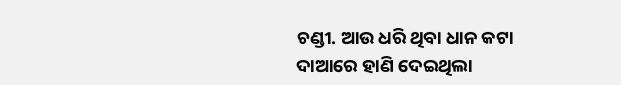ଚଣ୍ଡୀ. ଆଉ ଧରି ଥିବା ଧାନ କଟା ଦାଆରେ ହାଣି ଦେଇଥିଲା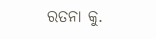ରତନା କୁ.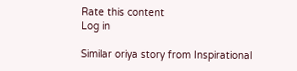Rate this content
Log in

Similar oriya story from Inspirational